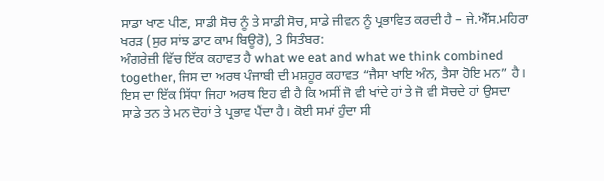ਸਾਡਾ ਖਾਣ ਪੀਣ, ਸਾਡੀ ਸੋਚ ਨੂੰ ਤੇ ਸਾਡੀ ਸੋਚ, ਸਾਡੇ ਜੀਵਨ ਨੂੰ ਪ੍ਰਭਾਵਿਤ ਕਰਦੀ ਹੈ – ਜੇ.ਐੱਸ.ਮਹਿਰਾ
ਖਰੜ (ਸੁਰ ਸਾਂਝ ਡਾਟ ਕਾਮ ਬਿਊਰੋ), 3 ਸਿਤੰਬਰ:
ਅੰਗਰੇਜ਼ੀ ਵਿੱਚ ਇੱਕ ਕਹਾਵਤ ਹੈ what we eat and what we think combined together, ਜਿਸ ਦਾ ਅਰਥ ਪੰਜਾਬੀ ਦੀ ਮਸ਼ਹੂਰ ਕਹਾਵਤ “ਜੈਸਾ ਖਾਇ ਅੰਨ, ਤੈਸਾ ਹੋਇ ਮਨ” ਹੈ। ਇਸ ਦਾ ਇੱਕ ਸਿੱਧਾ ਜਿਹਾ ਅਰਥ ਇਹ ਵੀ ਹੈ ਕਿ ਅਸੀਂ ਜੋ ਵੀ ਖਾਂਦੇ ਹਾਂ ਤੇ ਜੋ ਵੀ ਸੋਚਦੇ ਹਾਂ ਉਸਦਾ ਸਾਡੇ ਤਨ ਤੇ ਮਨ ਦੋਹਾਂ ਤੇ ਪ੍ਰਭਾਵ ਪੈਂਦਾ ਹੈ। ਕੋਈ ਸਮਾਂ ਹੁੰਦਾ ਸੀ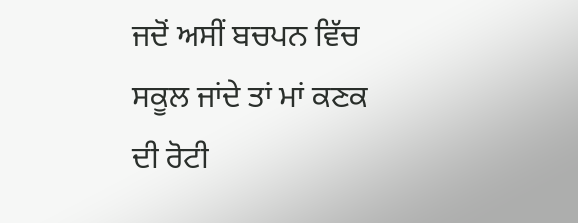ਜਦੋਂ ਅਸੀਂ ਬਚਪਨ ਵਿੱਚ ਸਕੂਲ ਜਾਂਦੇ ਤਾਂ ਮਾਂ ਕਣਕ ਦੀ ਰੋਟੀ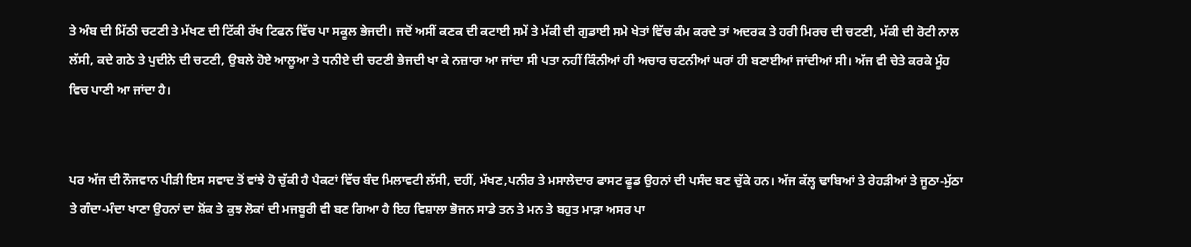ਤੇ ਅੰਬ ਦੀ ਮਿੱਠੀ ਚਟਣੀ ਤੇ ਮੱਖਣ ਦੀ ਟਿੱਕੀ ਰੱਖ ਟਿਫਨ ਵਿੱਚ ਪਾ ਸਕੂਲ ਭੇਜਦੀ। ਜਦੋਂ ਅਸੀਂ ਕਣਕ ਦੀ ਕਟਾਈ ਸਮੇਂ ਤੇ ਮੱਕੀ ਦੀ ਗੁਡਾਈ ਸਮੇ ਖੇਤਾਂ ਵਿੱਚ ਕੰਮ ਕਰਦੇ ਤਾਂ ਅਦਰਕ ਤੇ ਹਰੀ ਮਿਰਚ ਦੀ ਚਟਣੀ, ਮੱਕੀ ਦੀ ਰੋਟੀ ਨਾਲ ਲੱਸੀ, ਕਦੇ ਗਠੇ ਤੇ ਪੁਦੀਨੇ ਦੀ ਚਟਣੀ, ਉਬਲੇ ਹੋਏ ਆਲੂਆ ਤੇ ਧਨੀਏ ਦੀ ਚਟਣੀ ਭੇਜਦੀ ਖਾ ਕੇ ਨਜ਼ਾਰਾ ਆ ਜਾਂਦਾ ਸੀ ਪਤਾ ਨਹੀਂ ਕਿੰਨੀਆਂ ਹੀ ਅਚਾਰ ਚਟਨੀਆਂ ਘਰਾਂ ਹੀ ਬਣਾਈਆਂ ਜਾਂਦੀਆਂ ਸੀ। ਅੱਜ ਵੀ ਚੇਤੇ ਕਰਕੇ ਮੂੰਹ ਵਿਚ ਪਾਣੀ ਆ ਜਾਂਦਾ ਹੈ।


ਪਰ ਅੱਜ ਦੀ ਨੌਜਵਾਨ ਪੀੜੀ ਇਸ ਸਵਾਦ ਤੋਂ ਵਾਂਝੇ ਹੋ ਚੁੱਕੀ ਹੈ ਪੈਕਟਾਂ ਵਿੱਚ ਬੰਦ ਮਿਲਾਵਟੀ ਲੱਸੀ, ਦਹੀਂ, ਮੱਖਣ,ਪਨੀਰ ਤੇ ਮਸਾਲੇਦਾਰ ਫਾਸਟ ਫੂਡ ਉਹਨਾਂ ਦੀ ਪਸੰਦ ਬਣ ਚੁੱਕੇ ਹਨ। ਅੱਜ ਕੱਲ੍ਹ ਢਾਬਿਆਂ ਤੇ ਰੇਹੜੀਆਂ ਤੇ ਜੂਠਾ-ਮੁੱਠਾ ਤੇ ਗੰਦਾ-ਮੰਦਾ ਖਾਣਾ ਉਹਨਾਂ ਦਾ ਸ਼ੋਂਕ ਤੇ ਕੁਝ ਲੋਕਾਂ ਦੀ ਮਜਬੂਰੀ ਵੀ ਬਣ ਗਿਆ ਹੈ ਇਹ ਵਿਸ਼ਾਲਾ ਭੋਜਨ ਸਾਡੇ ਤਨ ਤੇ ਮਨ ਤੇ ਬਹੁਤ ਮਾੜਾ ਅਸਰ ਪਾ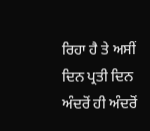ਰਿਹਾ ਹੈ ਤੇ ਅਸੀਂ ਦਿਨ ਪ੍ਰਤੀ ਦਿਨ ਅੰਦਰੋਂ ਹੀ ਅੰਦਰੋਂ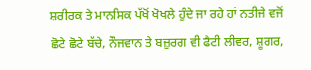ਸ਼ਰੀਰਕ ਤੇ ਮਾਨਸਿਕ ਪੱਖੋਂ ਖੋਖਲੇ ਹੁੰਦੇ ਜਾ ਰਹੇ ਹਾਂ ਨਤੀਜੇ ਵਜੋਂ ਛੋਟੇ ਛੋਟੇ ਬੱਚੇ, ਨੌਜਵਾਨ ਤੇ ਬਜ਼ੁਰਗ ਵੀ ਫੈਟੀ ਲੀਵਰ, ਸ਼ੂਗਰ,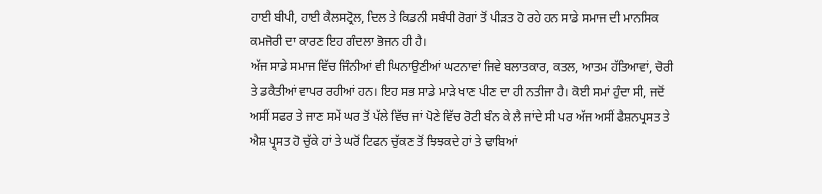ਹਾਈ ਬੀਪੀ, ਹਾਈ ਕੈਲਸਟ੍ਰੋਲ, ਦਿਲ ਤੇ ਕਿਡਨੀ ਸਬੰਧੀ ਰੋਗਾਂ ਤੋਂ ਪੀੜਤ ਹੋ ਰਹੇ ਹਨ ਸਾਡੇ ਸਮਾਜ ਦੀ ਮਾਨਸਿਕ ਕਮਜੋਰੀ ਦਾ ਕਾਰਣ ਇਹ ਗੰਦਲਾ ਭੋਜਨ ਹੀ ਹੈ।
ਅੱਜ ਸਾਡੇ ਸਮਾਜ ਵਿੱਚ ਜਿੰਨੀਆਂ ਵੀ ਘਿਨਾਉਣੀਆਂ ਘਟਨਾਵਾਂ ਜਿਵੇ ਬਲਾਤਕਾਰ, ਕਤਲ, ਆਤਮ ਹੱਤਿਆਵਾਂ, ਚੋਰੀ ਤੇ ਡਕੈਤੀਆਂ ਵਾਪਰ ਰਹੀਆਂ ਹਨ। ਇਹ ਸਭ ਸਾਡੇ ਮਾੜੇ ਖਾਣ ਪੀਣ ਦਾ ਹੀ ਨਤੀਜਾ ਹੈ। ਕੋਈ ਸਮਾਂ ਹੁੰਦਾ ਸੀ, ਜਦੋਂ ਅਸੀਂ ਸਫਰ ਤੇ ਜਾਣ ਸਮੇਂ ਘਰ ਤੋਂ ਪੱਲੇ ਵਿੱਚ ਜਾਂ ਪੋਣੇ ਵਿੱਚ ਰੋਟੀ ਬੰਨ ਕੇ ਲੈ ਜਾਂਦੇ ਸੀ ਪਰ ਅੱਜ ਅਸੀਂ ਫੈਸ਼ਨਪ੍ਰਸਤ ਤੇ ਐਸ਼ ਪ੍ਰ੍ਸਤ ਹੋ ਚੁੱਕੇ ਹਾਂ ਤੇ ਘਰੋਂ ਟਿਫਨ ਚੁੱਕਣ ਤੋਂ ਝਿਝਕਦੇ ਹਾਂ ਤੇ ਢਾਬਿਆਂ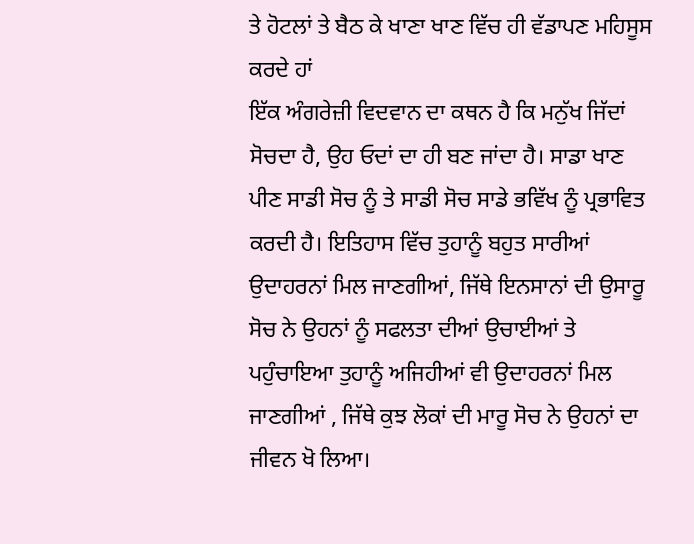ਤੇ ਹੋਟਲਾਂ ਤੇ ਬੈਠ ਕੇ ਖਾਣਾ ਖਾਣ ਵਿੱਚ ਹੀ ਵੱਡਾਪਣ ਮਹਿਸੂਸ ਕਰਦੇ ਹਾਂ
ਇੱਕ ਅੰਗਰੇਜ਼ੀ ਵਿਦਵਾਨ ਦਾ ਕਥਨ ਹੈ ਕਿ ਮਨੁੱਖ ਜਿੱਦਾਂ ਸੋਚਦਾ ਹੈ, ਉਹ ਓਦਾਂ ਦਾ ਹੀ ਬਣ ਜਾਂਦਾ ਹੈ। ਸਾਡਾ ਖਾਣ ਪੀਣ ਸਾਡੀ ਸੋਚ ਨੂੰ ਤੇ ਸਾਡੀ ਸੋਚ ਸਾਡੇ ਭਵਿੱਖ ਨੂੰ ਪ੍ਰਭਾਵਿਤ ਕਰਦੀ ਹੈ। ਇਤਿਹਾਸ ਵਿੱਚ ਤੁਹਾਨੂੰ ਬਹੁਤ ਸਾਰੀਆਂ ਉਦਾਹਰਨਾਂ ਮਿਲ ਜਾਣਗੀਆਂ, ਜਿੱਥੇ ਇਨਸਾਨਾਂ ਦੀ ਉਸਾਰੂ ਸੋਚ ਨੇ ਉਹਨਾਂ ਨੂੰ ਸਫਲਤਾ ਦੀਆਂ ਉਚਾਈਆਂ ਤੇ ਪਹੁੰਚਾਇਆ ਤੁਹਾਨੂੰ ਅਜਿਹੀਆਂ ਵੀ ਉਦਾਹਰਨਾਂ ਮਿਲ ਜਾਣਗੀਆਂ , ਜਿੱਥੇ ਕੁਝ ਲੋਕਾਂ ਦੀ ਮਾਰੂ ਸੋਚ ਨੇ ਉਹਨਾਂ ਦਾ ਜੀਵਨ ਖੋ ਲਿਆ।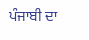ਪੰਜਾਬੀ ਦਾ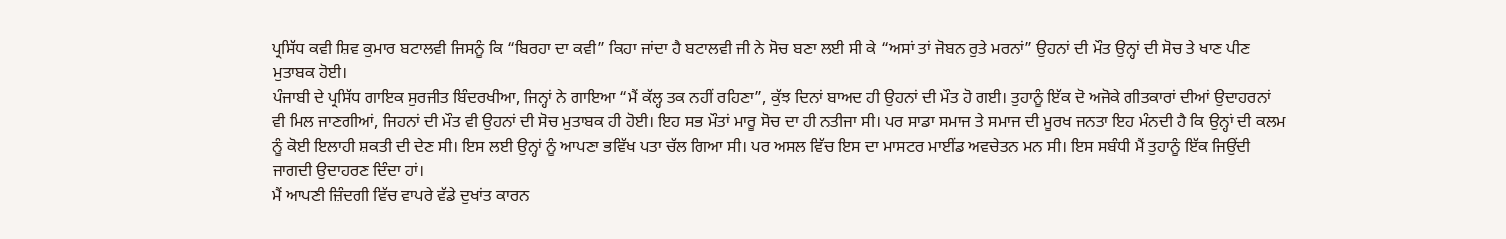ਪ੍ਰਸਿੱਧ ਕਵੀ ਸ਼ਿਵ ਕੁਮਾਰ ਬਟਾਲਵੀ ਜਿਸਨੂੰ ਕਿ “ਬਿਰਹਾ ਦਾ ਕਵੀ” ਕਿਹਾ ਜਾਂਦਾ ਹੈ ਬਟਾਲਵੀ ਜੀ ਨੇ ਸੋਚ ਬਣਾ ਲਈ ਸੀ ਕੇ “ਅਸਾਂ ਤਾਂ ਜੋਬਨ ਰੁਤੇ ਮਰਨਾਂ” ਉਹਨਾਂ ਦੀ ਮੌਤ ਉਨ੍ਹਾਂ ਦੀ ਸੋਚ ਤੇ ਖਾਣ ਪੀਣ ਮੁਤਾਬਕ ਹੋਈ।
ਪੰਜਾਬੀ ਦੇ ਪ੍ਰਸਿੱਧ ਗਾਇਕ ਸੁਰਜੀਤ ਬਿੰਦਰਖੀਆ, ਜਿਨ੍ਹਾਂ ਨੇ ਗਾਇਆ “ਮੈਂ ਕੱਲ੍ਹ ਤਕ ਨਹੀਂ ਰਹਿਣਾ”, ਕੁੱਝ ਦਿਨਾਂ ਬਾਅਦ ਹੀ ਉਹਨਾਂ ਦੀ ਮੌਤ ਹੋ ਗਈ। ਤੁਹਾਨੂੰ ਇੱਕ ਦੋ ਅਜੋਕੇ ਗੀਤਕਾਰਾਂ ਦੀਆਂ ਉਦਾਹਰਨਾਂ ਵੀ ਮਿਲ ਜਾਣਗੀਆਂ, ਜਿਹਨਾਂ ਦੀ ਮੌਤ ਵੀ ਉਹਨਾਂ ਦੀ ਸੋਚ ਮੁਤਾਬਕ ਹੀ ਹੋਈ। ਇਹ ਸਭ ਮੌਤਾਂ ਮਾਰੂ ਸੋਚ ਦਾ ਹੀ ਨਤੀਜਾ ਸੀ। ਪਰ ਸਾਡਾ ਸਮਾਜ ਤੇ ਸਮਾਜ ਦੀ ਮੂਰਖ ਜਨਤਾ ਇਹ ਮੰਨਦੀ ਹੈ ਕਿ ਉਨ੍ਹਾਂ ਦੀ ਕਲਮ ਨੂੰ ਕੋਈ ਇਲਾਹੀ ਸ਼ਕਤੀ ਦੀ ਦੇਣ ਸੀ। ਇਸ ਲਈ ਉਨ੍ਹਾਂ ਨੂੰ ਆਪਣਾ ਭਵਿੱਖ ਪਤਾ ਚੱਲ ਗਿਆ ਸੀ। ਪਰ ਅਸਲ ਵਿੱਚ ਇਸ ਦਾ ਮਾਸਟਰ ਮਾਈਂਡ ਅਵਚੇਤਨ ਮਨ ਸੀ। ਇਸ ਸਬੰਧੀ ਮੈਂ ਤੁਹਾਨੂੰ ਇੱਕ ਜਿਉਂਦੀ ਜਾਗਦੀ ਉਦਾਹਰਣ ਦਿੰਦਾ ਹਾਂ।
ਮੈਂ ਆਪਣੀ ਜ਼ਿੰਦਗੀ ਵਿੱਚ ਵਾਪਰੇ ਵੱਡੇ ਦੁਖਾਂਤ ਕਾਰਨ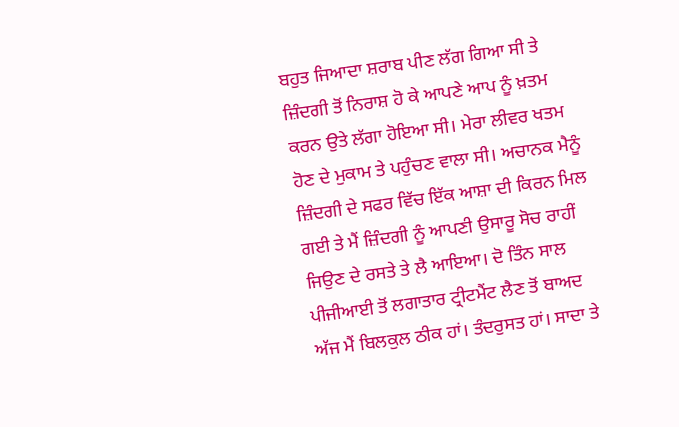ਬਹੁਤ ਜਿਆਦਾ ਸ਼ਰਾਬ ਪੀਣ ਲੱਗ ਗਿਆ ਸੀ ਤੇ ਜ਼ਿੰਦਗੀ ਤੋਂ ਨਿਰਾਸ਼ ਹੋ ਕੇ ਆਪਣੇ ਆਪ ਨੂੰ ਖ਼ਤਮ ਕਰਨ ਉਤੇ ਲੱਗਾ ਹੋਇਆ ਸੀ। ਮੇਰਾ ਲੀਵਰ ਖਤਮ ਹੋਣ ਦੇ ਮੁਕਾਮ ਤੇ ਪਹੁੰਚਣ ਵਾਲਾ ਸੀ। ਅਚਾਨਕ ਮੈਨੂੰ ਜ਼ਿੰਦਗੀ ਦੇ ਸਫਰ ਵਿੱਚ ਇੱਕ ਆਸ਼ਾ ਦੀ ਕਿਰਨ ਮਿਲ ਗਈ ਤੇ ਮੈਂ ਜ਼ਿੰਦਗੀ ਨੂੰ ਆਪਣੀ ਉਸਾਰੂ ਸੋਚ ਰਾਹੀਂ ਜਿਉਣ ਦੇ ਰਸਤੇ ਤੇ ਲੈ ਆਇਆ। ਦੋ ਤਿੰਨ ਸਾਲ ਪੀਜੀਆਈ ਤੋਂ ਲਗਾਤਾਰ ਟ੍ਰੀਟਮੈਂਟ ਲੈਣ ਤੋਂ ਬਾਅਦ ਅੱਜ ਮੈਂ ਬਿਲਕੁਲ ਠੀਕ ਹਾਂ। ਤੰਦਰੁਸਤ ਹਾਂ। ਸਾਦਾ ਤੇ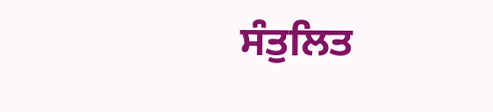ਸੰਤੁਲਿਤ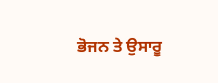ਭੋਜਨ ਤੇ ਉਸਾਰੂ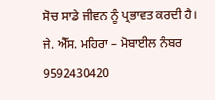ਸੋਚ ਸਾਡੇ ਜੀਵਨ ਨੂੰ ਪ੍ਰਭਾਵਤ ਕਰਦੀ ਹੈ।
ਜੇ. ਐੱਸ. ਮਹਿਰਾ – ਮੋਬਾਈਲ ਨੰਬਰ 9592430420